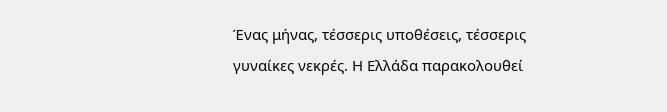Ένας μήνας, τέσσερις υποθέσεις, τέσσερις γυναίκες νεκρές. Η Ελλάδα παρακολουθεί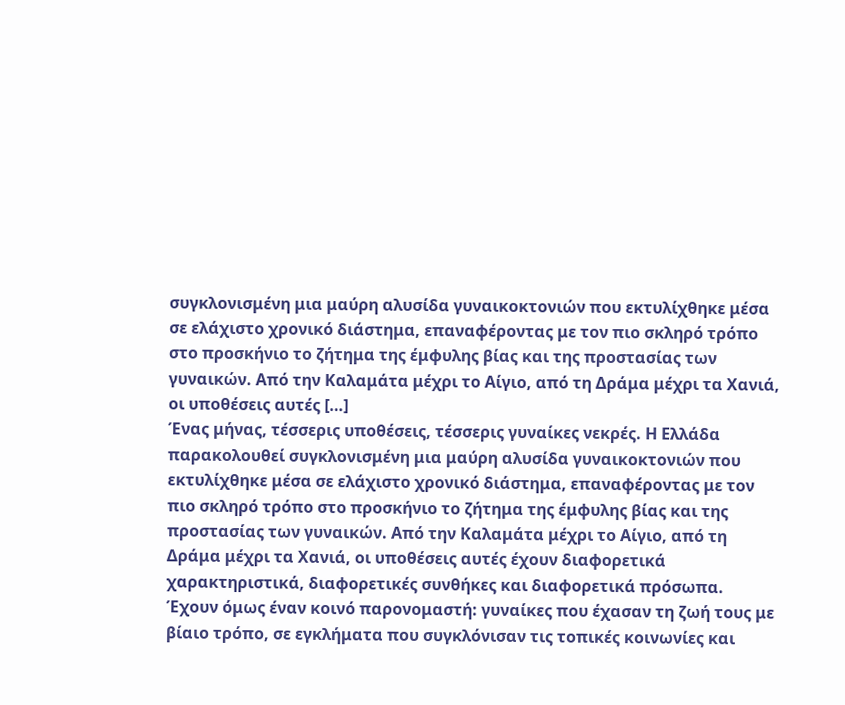συγκλονισμένη μια μαύρη αλυσίδα γυναικοκτονιών που εκτυλίχθηκε μέσα σε ελάχιστο χρονικό διάστημα, επαναφέροντας με τον πιο σκληρό τρόπο στο προσκήνιο το ζήτημα της έμφυλης βίας και της προστασίας των γυναικών. Από την Καλαμάτα μέχρι το Αίγιο, από τη Δράμα μέχρι τα Χανιά, οι υποθέσεις αυτές […]
Ένας μήνας, τέσσερις υποθέσεις, τέσσερις γυναίκες νεκρές. Η Ελλάδα παρακολουθεί συγκλονισμένη μια μαύρη αλυσίδα γυναικοκτονιών που εκτυλίχθηκε μέσα σε ελάχιστο χρονικό διάστημα, επαναφέροντας με τον πιο σκληρό τρόπο στο προσκήνιο το ζήτημα της έμφυλης βίας και της προστασίας των γυναικών. Από την Καλαμάτα μέχρι το Αίγιο, από τη Δράμα μέχρι τα Χανιά, οι υποθέσεις αυτές έχουν διαφορετικά χαρακτηριστικά, διαφορετικές συνθήκες και διαφορετικά πρόσωπα. Έχουν όμως έναν κοινό παρονομαστή: γυναίκες που έχασαν τη ζωή τους με βίαιο τρόπο, σε εγκλήματα που συγκλόνισαν τις τοπικές κοινωνίες και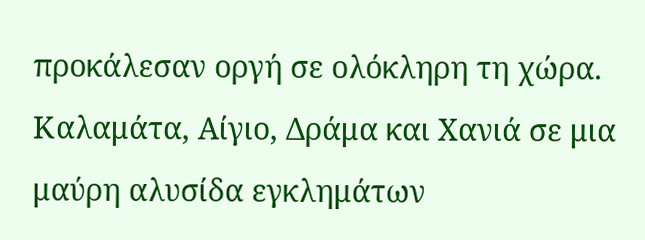προκάλεσαν οργή σε ολόκληρη τη χώρα.
Καλαμάτα, Αίγιο, Δράμα και Χανιά σε μια μαύρη αλυσίδα εγκλημάτων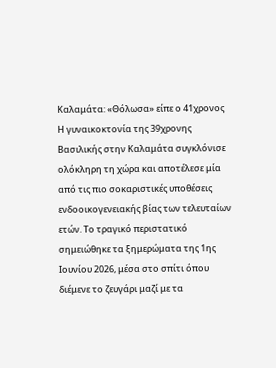Καλαμάτα: «Θόλωσα» είπε ο 41χρονος
Η γυναικοκτονία της 39χρονης Βασιλικής στην Καλαμάτα συγκλόνισε ολόκληρη τη χώρα και αποτέλεσε μία από τις πιο σοκαριστικές υποθέσεις ενδοοικογενειακής βίας των τελευταίων ετών. Το τραγικό περιστατικό σημειώθηκε τα ξημερώματα της 1ης Ιουνίου 2026, μέσα στο σπίτι όπου διέμενε το ζευγάρι μαζί με τα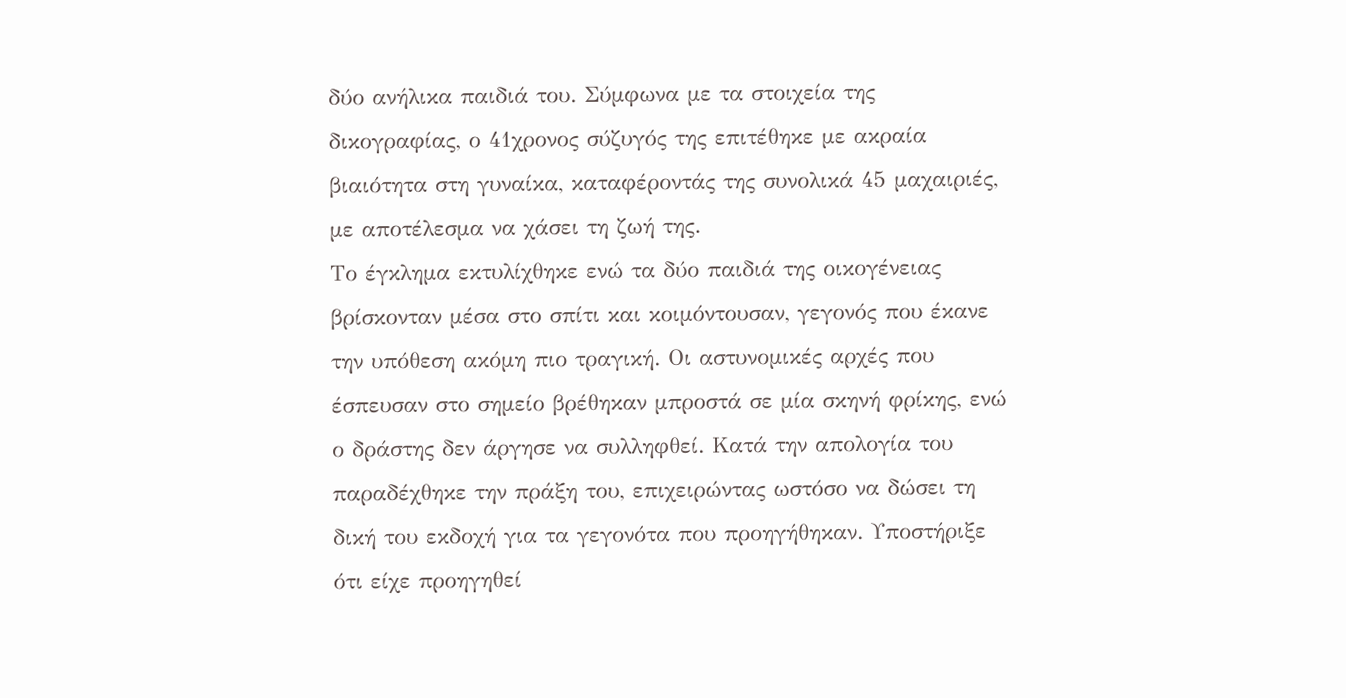δύο ανήλικα παιδιά του. Σύμφωνα με τα στοιχεία της δικογραφίας, ο 41χρονος σύζυγός της επιτέθηκε με ακραία βιαιότητα στη γυναίκα, καταφέροντάς της συνολικά 45 μαχαιριές, με αποτέλεσμα να χάσει τη ζωή της.
Το έγκλημα εκτυλίχθηκε ενώ τα δύο παιδιά της οικογένειας βρίσκονταν μέσα στο σπίτι και κοιμόντουσαν, γεγονός που έκανε την υπόθεση ακόμη πιο τραγική. Οι αστυνομικές αρχές που έσπευσαν στο σημείο βρέθηκαν μπροστά σε μία σκηνή φρίκης, ενώ ο δράστης δεν άργησε να συλληφθεί. Κατά την απολογία του παραδέχθηκε την πράξη του, επιχειρώντας ωστόσο να δώσει τη δική του εκδοχή για τα γεγονότα που προηγήθηκαν. Υποστήριξε ότι είχε προηγηθεί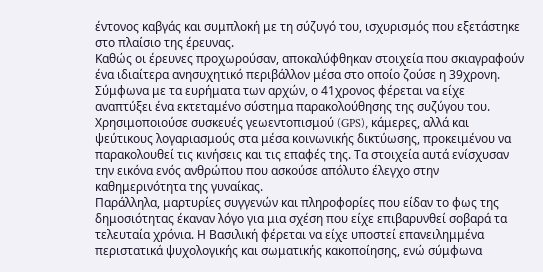έντονος καβγάς και συμπλοκή με τη σύζυγό του, ισχυρισμός που εξετάστηκε στο πλαίσιο της έρευνας.
Καθώς οι έρευνες προχωρούσαν, αποκαλύφθηκαν στοιχεία που σκιαγραφούν ένα ιδιαίτερα ανησυχητικό περιβάλλον μέσα στο οποίο ζούσε η 39χρονη. Σύμφωνα με τα ευρήματα των αρχών, ο 41χρονος φέρεται να είχε αναπτύξει ένα εκτεταμένο σύστημα παρακολούθησης της συζύγου του. Χρησιμοποιούσε συσκευές γεωεντοπισμού (GPS), κάμερες, αλλά και ψεύτικους λογαριασμούς στα μέσα κοινωνικής δικτύωσης, προκειμένου να παρακολουθεί τις κινήσεις και τις επαφές της. Τα στοιχεία αυτά ενίσχυσαν την εικόνα ενός ανθρώπου που ασκούσε απόλυτο έλεγχο στην καθημερινότητα της γυναίκας.
Παράλληλα, μαρτυρίες συγγενών και πληροφορίες που είδαν το φως της δημοσιότητας έκαναν λόγο για μια σχέση που είχε επιβαρυνθεί σοβαρά τα τελευταία χρόνια. Η Βασιλική φέρεται να είχε υποστεί επανειλημμένα περιστατικά ψυχολογικής και σωματικής κακοποίησης, ενώ σύμφωνα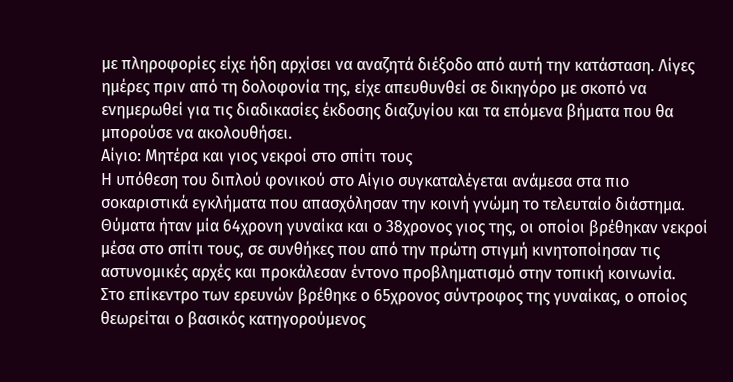με πληροφορίες είχε ήδη αρχίσει να αναζητά διέξοδο από αυτή την κατάσταση. Λίγες ημέρες πριν από τη δολοφονία της, είχε απευθυνθεί σε δικηγόρο με σκοπό να ενημερωθεί για τις διαδικασίες έκδοσης διαζυγίου και τα επόμενα βήματα που θα μπορούσε να ακολουθήσει.
Αίγιο: Μητέρα και γιος νεκροί στο σπίτι τους
Η υπόθεση του διπλού φονικού στο Αίγιο συγκαταλέγεται ανάμεσα στα πιο σοκαριστικά εγκλήματα που απασχόλησαν την κοινή γνώμη το τελευταίο διάστημα. Θύματα ήταν μία 64χρονη γυναίκα και ο 38χρονος γιος της, οι οποίοι βρέθηκαν νεκροί μέσα στο σπίτι τους, σε συνθήκες που από την πρώτη στιγμή κινητοποίησαν τις αστυνομικές αρχές και προκάλεσαν έντονο προβληματισμό στην τοπική κοινωνία.
Στο επίκεντρο των ερευνών βρέθηκε ο 65χρονος σύντροφος της γυναίκας, ο οποίος θεωρείται ο βασικός κατηγορούμενος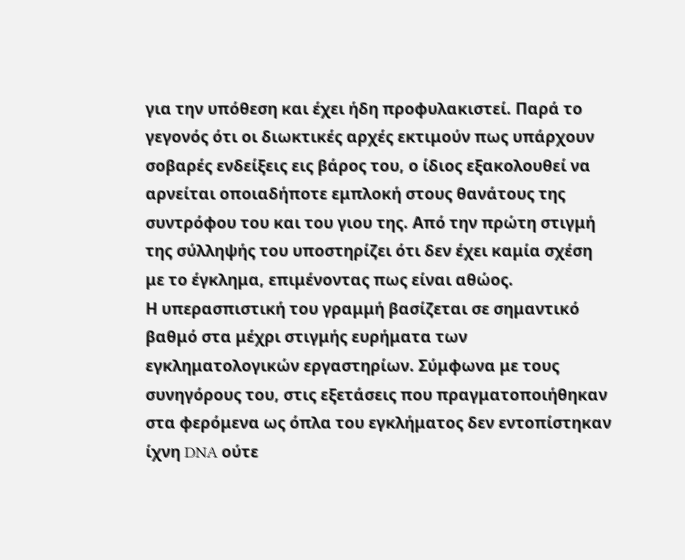για την υπόθεση και έχει ήδη προφυλακιστεί. Παρά το γεγονός ότι οι διωκτικές αρχές εκτιμούν πως υπάρχουν σοβαρές ενδείξεις εις βάρος του, ο ίδιος εξακολουθεί να αρνείται οποιαδήποτε εμπλοκή στους θανάτους της συντρόφου του και του γιου της. Από την πρώτη στιγμή της σύλληψής του υποστηρίζει ότι δεν έχει καμία σχέση με το έγκλημα, επιμένοντας πως είναι αθώος.
Η υπερασπιστική του γραμμή βασίζεται σε σημαντικό βαθμό στα μέχρι στιγμής ευρήματα των εγκληματολογικών εργαστηρίων. Σύμφωνα με τους συνηγόρους του, στις εξετάσεις που πραγματοποιήθηκαν στα φερόμενα ως όπλα του εγκλήματος δεν εντοπίστηκαν ίχνη DNA ούτε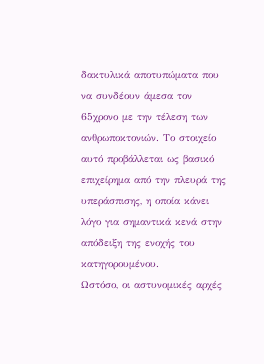δακτυλικά αποτυπώματα που να συνδέουν άμεσα τον 65χρονο με την τέλεση των ανθρωποκτονιών. Το στοιχείο αυτό προβάλλεται ως βασικό επιχείρημα από την πλευρά της υπεράσπισης, η οποία κάνει λόγο για σημαντικά κενά στην απόδειξη της ενοχής του κατηγορουμένου.
Ωστόσο, οι αστυνομικές αρχές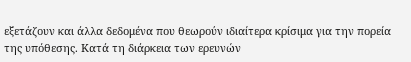εξετάζουν και άλλα δεδομένα που θεωρούν ιδιαίτερα κρίσιμα για την πορεία της υπόθεσης. Κατά τη διάρκεια των ερευνών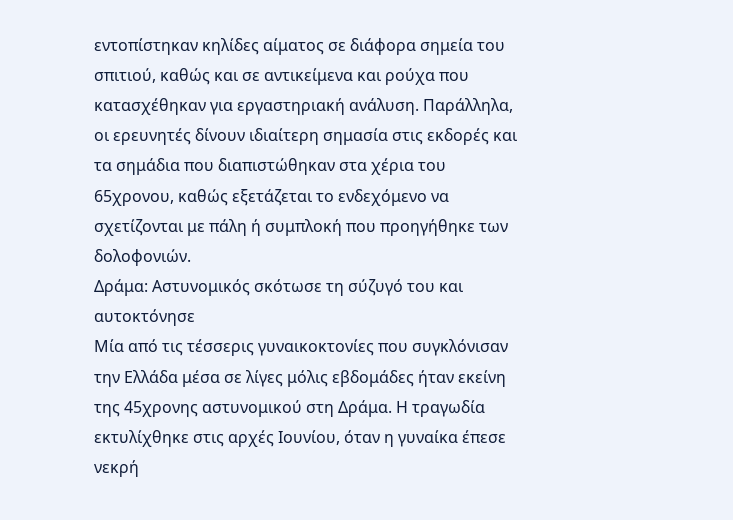εντοπίστηκαν κηλίδες αίματος σε διάφορα σημεία του σπιτιού, καθώς και σε αντικείμενα και ρούχα που κατασχέθηκαν για εργαστηριακή ανάλυση. Παράλληλα, οι ερευνητές δίνουν ιδιαίτερη σημασία στις εκδορές και τα σημάδια που διαπιστώθηκαν στα χέρια του 65χρονου, καθώς εξετάζεται το ενδεχόμενο να σχετίζονται με πάλη ή συμπλοκή που προηγήθηκε των δολοφονιών.
Δράμα: Αστυνομικός σκότωσε τη σύζυγό του και αυτοκτόνησε
Μία από τις τέσσερις γυναικοκτονίες που συγκλόνισαν την Ελλάδα μέσα σε λίγες μόλις εβδομάδες ήταν εκείνη της 45χρονης αστυνομικού στη Δράμα. Η τραγωδία εκτυλίχθηκε στις αρχές Ιουνίου, όταν η γυναίκα έπεσε νεκρή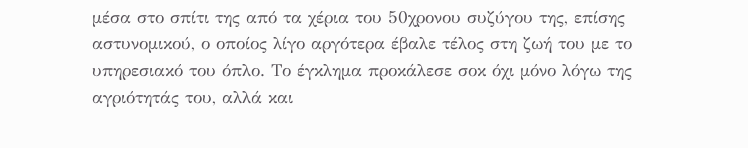μέσα στο σπίτι της από τα χέρια του 50χρονου συζύγου της, επίσης αστυνομικού, ο οποίος λίγο αργότερα έβαλε τέλος στη ζωή του με το υπηρεσιακό του όπλο. Το έγκλημα προκάλεσε σοκ όχι μόνο λόγω της αγριότητάς του, αλλά και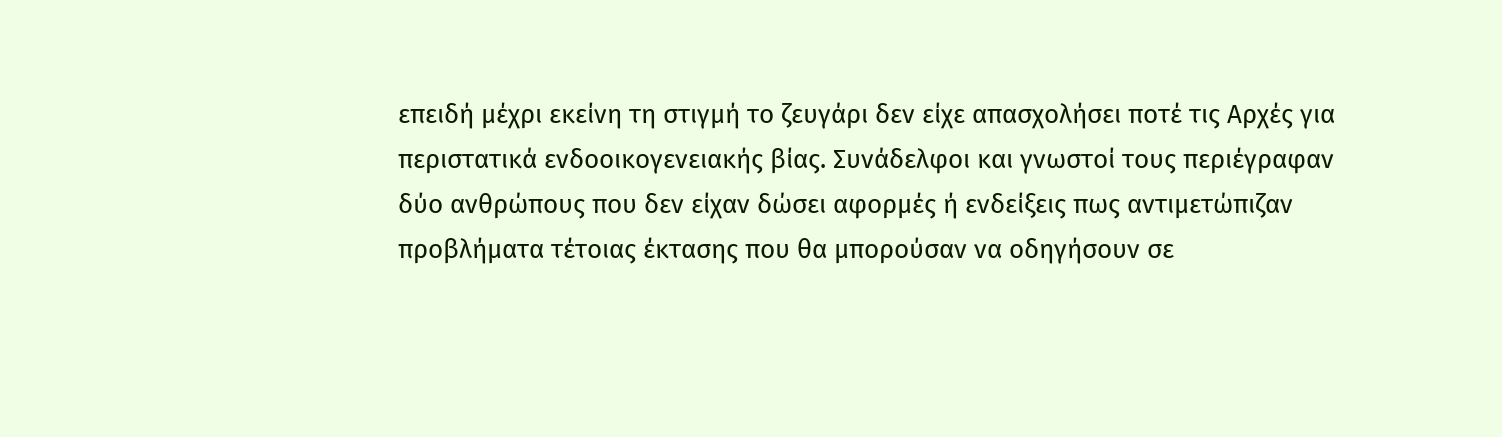επειδή μέχρι εκείνη τη στιγμή το ζευγάρι δεν είχε απασχολήσει ποτέ τις Αρχές για περιστατικά ενδοοικογενειακής βίας. Συνάδελφοι και γνωστοί τους περιέγραφαν δύο ανθρώπους που δεν είχαν δώσει αφορμές ή ενδείξεις πως αντιμετώπιζαν προβλήματα τέτοιας έκτασης που θα μπορούσαν να οδηγήσουν σε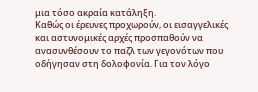μια τόσο ακραία κατάληξη.
Καθώς οι έρευνες προχωρούν, οι εισαγγελικές και αστυνομικές αρχές προσπαθούν να ανασυνθέσουν το παζλ των γεγονότων που οδήγησαν στη δολοφονία. Για τον λόγο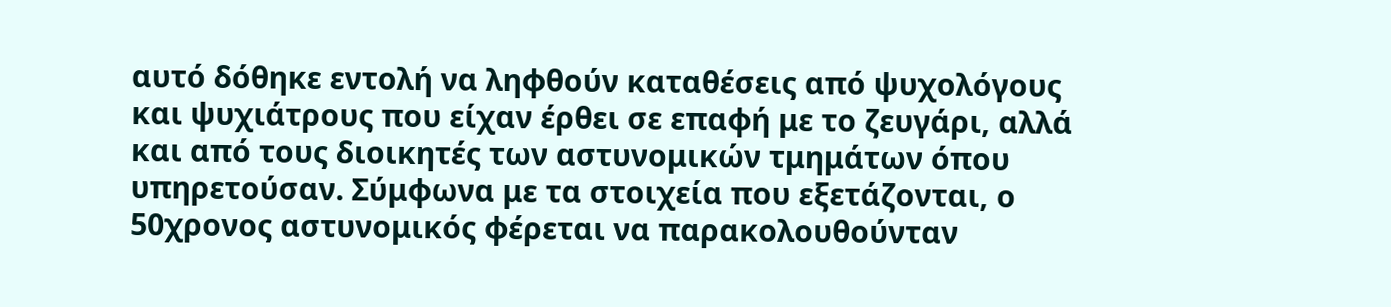αυτό δόθηκε εντολή να ληφθούν καταθέσεις από ψυχολόγους και ψυχιάτρους που είχαν έρθει σε επαφή με το ζευγάρι, αλλά και από τους διοικητές των αστυνομικών τμημάτων όπου υπηρετούσαν. Σύμφωνα με τα στοιχεία που εξετάζονται, ο 50χρονος αστυνομικός φέρεται να παρακολουθούνταν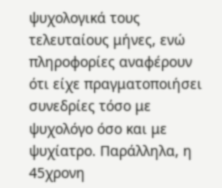ψυχολογικά τους τελευταίους μήνες, ενώ πληροφορίες αναφέρουν ότι είχε πραγματοποιήσει συνεδρίες τόσο με ψυχολόγο όσο και με ψυχίατρο. Παράλληλα, η 45χρονη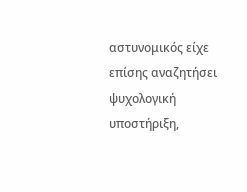αστυνομικός είχε επίσης αναζητήσει ψυχολογική υποστήριξη,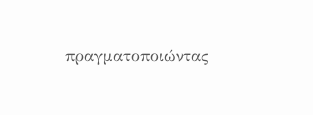πραγματοποιώντας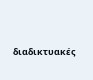διαδικτυακές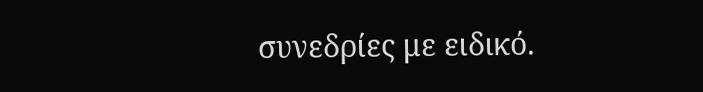συνεδρίες με ειδικό.